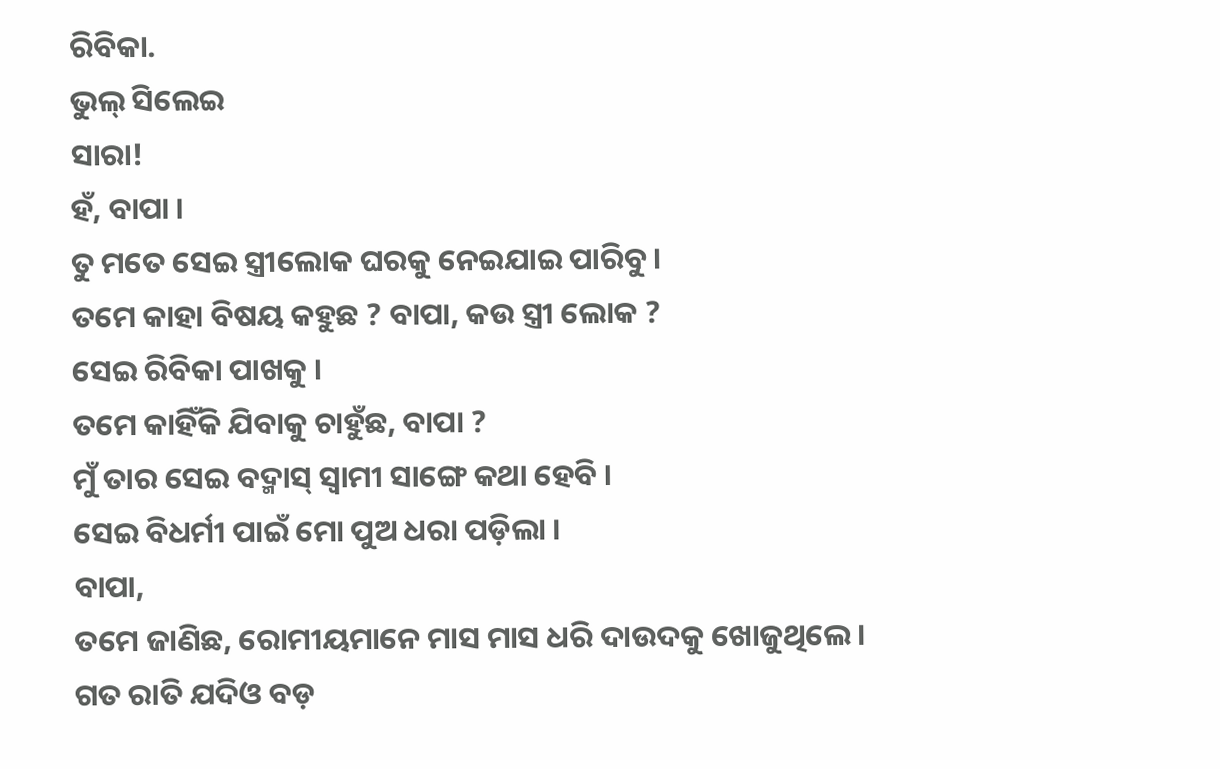ରିବିକା.
ଭୁଲ୍ ସିଲେଇ
ସାରା!
ହଁ, ବାପା ।
ତୁ ମତେ ସେଇ ସ୍ତ୍ରୀଲୋକ ଘରକୁ ନେଇଯାଇ ପାରିବୁ ।
ତମେ କାହା ବିଷୟ କହୁଛ ? ବାପା, କଉ ସ୍ତ୍ରୀ ଲୋକ ?
ସେଇ ରିବିକା ପାଖକୁ ।
ତମେ କାହିଁକି ଯିବାକୁ ଚାହୁଁଛ, ବାପା ?
ମୁଁ ତାର ସେଇ ବଦ୍ମାସ୍ ସ୍ୱାମୀ ସାଙ୍ଗେ କଥା ହେବି ।
ସେଇ ବିଧର୍ମୀ ପାଇଁ ମୋ ପୁଅ ଧରା ପଡ଼ିଲା ।
ବାପା,
ତମେ ଜାଣିଛ, ରୋମୀୟମାନେ ମାସ ମାସ ଧରି ଦାଉଦକୁ ଖୋଜୁଥିଲେ ।
ଗତ ରାତି ଯଦିଓ ବଡ଼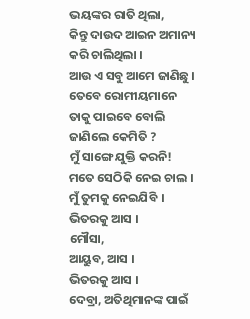ଭୟଙ୍କର ରାତି ଥିଲା,
କିନ୍ତୁ ଦାଉଦ ଆଇନ ଅମାନ୍ୟ କରି ଚାଲିଥିଲା ।
ଆଉ ଏ ସବୁ ଆମେ ଜାଣିଛୁ ।
ତେବେ ରୋମୀୟମାନେ ତାକୁ ପାଇବେ ବୋଲି ଜାଣିଲେ କେମିତି ?
ମୁଁ ସାଙ୍ଗେ ଯୁକ୍ତି କରନି!
ମତେ ସେଠିକି ନେଇ ଚାଲ ।
ମୁଁ ତୁମକୁ ନେଇଯିବି ।
ଭିତରକୁ ଆସ ।
ମୌସା,
ଆୟୁବ, ଆସ ।
ଭିତରକୁ ଆସ ।
ଦେବ୍ରା, ଅତିଥିମାନଙ୍କ ପାଇଁ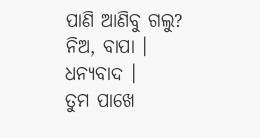ପାଣି ଆଣିବୁ ଗଲୁ?
ନିଅ, ବାପା ।
ଧନ୍ୟବାଦ ।
ତୁମ ପାଖେ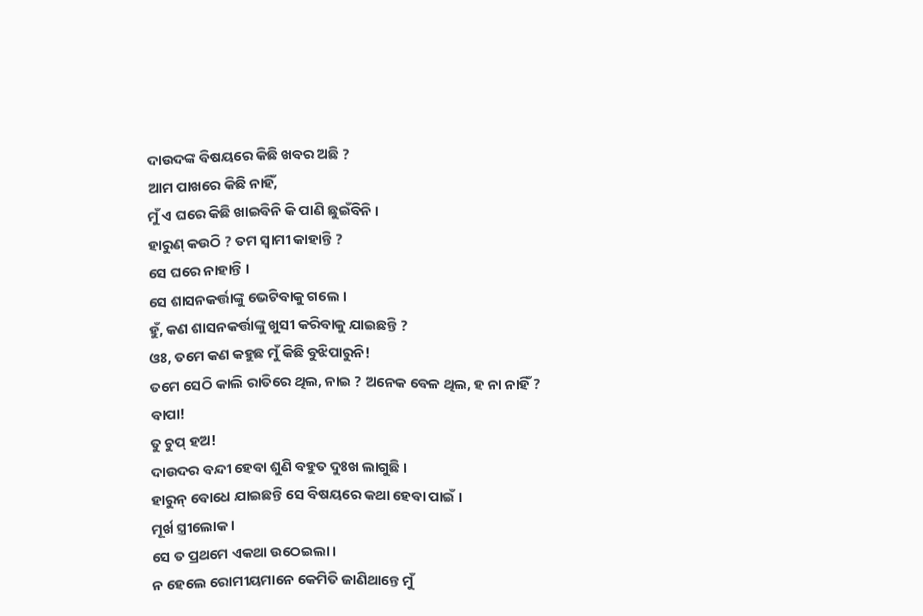ଦାଉଦଙ୍କ ବିଷୟରେ କିଛି ଖବର ଅଛି ?
ଆମ ପାଖରେ କିଛି ନାହିଁ,
ମୁଁ ଏ ଘରେ କିଛି ଖାଇବିନି କି ପାଣି ଛୁଇଁବିନି ।
ହାରୁଣ୍ କଉଠି ? ତମ ସ୍ୱାମୀ କାହାନ୍ତି ?
ସେ ଘରେ ନାହାନ୍ତି ।
ସେ ଶାସନକର୍ତ୍ତାଙ୍କୁ ଭେଟିବାକୁ ଗଲେ ।
ହୁଁ, କଣ ଶାସନକର୍ତ୍ତାଙ୍କୁ ଖୁସୀ କରିବାକୁ ଯାଇଛନ୍ତି ?
ଓଃ, ତମେ କଣ କହୁଛ ମୁଁ କିଛି ବୁଝିପାରୁନି!
ତମେ ସେଠି କାଲି ରାତିରେ ଥିଲ, ନାଇ ? ଅନେକ ବେଳ ଥିଲ, ହ ନା ନାହିଁ ?
ବାପା!
ତୁ ଚୁପ୍ ହଅ!
ଦାଉଦର ବନ୍ଦୀ ହେବା ଶୁଣି ବହୁତ ଦୁଃଖ ଲାଗୁଛି ।
ହାରୁନ୍ ବୋଧେ ଯାଇଛନ୍ତି ସେ ବିଷୟରେ କଥା ହେବା ପାଇଁ ।
ମୂର୍ଖ ସ୍ତ୍ରୀଲୋକ ।
ସେ ତ ପ୍ରଥମେ ଏକଥା ଉଠେଇଲା ।
ନ ହେଲେ ରୋମୀୟମାନେ କେମିତି ଜାଣିଥାନ୍ତେ ମୁଁ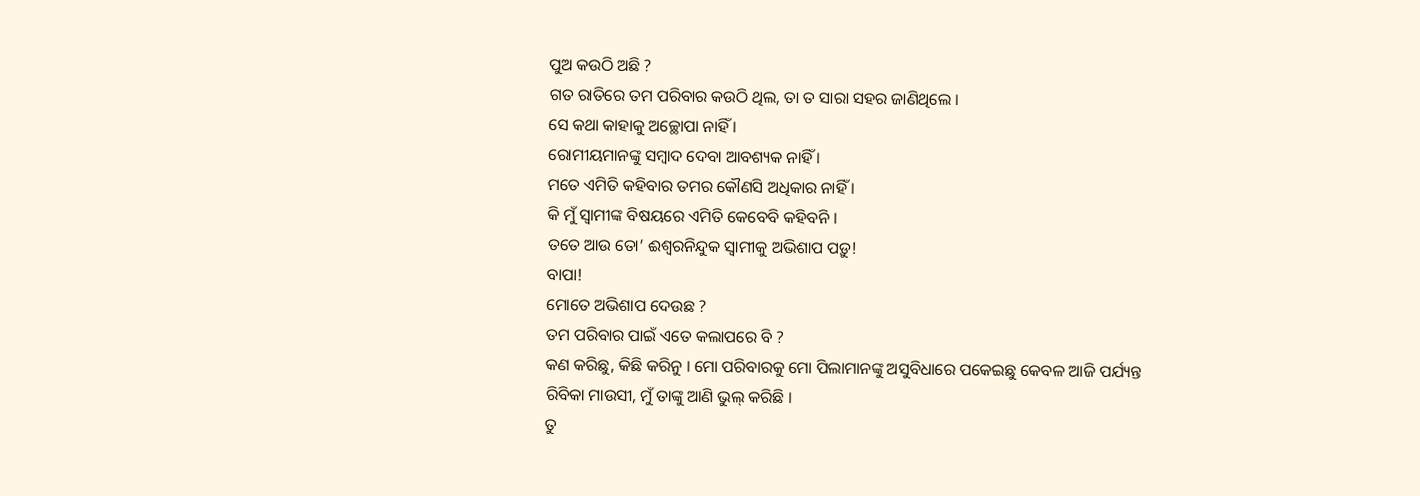ପୁଅ କଉଠି ଅଛି ?
ଗତ ରାତିରେ ତମ ପରିବାର କଉଠି ଥିଲ, ତା ତ ସାରା ସହର ଜାଣିଥିଲେ ।
ସେ କଥା କାହାକୁ ଅଚ୍ଛୋପା ନାହିଁ ।
ରୋମୀୟମାନଙ୍କୁ ସମ୍ବାଦ ଦେବା ଆବଶ୍ୟକ ନାହିଁ ।
ମତେ ଏମିତି କହିବାର ତମର କୌଣସି ଅଧିକାର ନାହିଁ ।
କି ମୁଁ ସ୍ୱାମୀଙ୍କ ବିଷୟରେ ଏମିତି କେବେବି କହିବନି ।
ତତେ ଆଉ ତୋ’ ଈଶ୍ୱରନିନ୍ଦୁକ ସ୍ୱାମୀକୁ ଅଭିଶାପ ପଡ଼ୁ!
ବାପା!
ମୋତେ ଅଭିଶାପ ଦେଉଛ ?
ତମ ପରିବାର ପାଇଁ ଏତେ କଲାପରେ ବି ?
କଣ କରିଛୁ, କିଛି କରିନୁ । ମୋ ପରିବାରକୁ ମୋ ପିଲାମାନଙ୍କୁ ଅସୁବିଧାରେ ପକେଇଛୁ କେବଳ ଆଜି ପର୍ଯ୍ୟନ୍ତ
ରିବିକା ମାଉସୀ, ମୁଁ ତାଙ୍କୁ ଆଣି ଭୁଲ୍ କରିଛି ।
ତୁ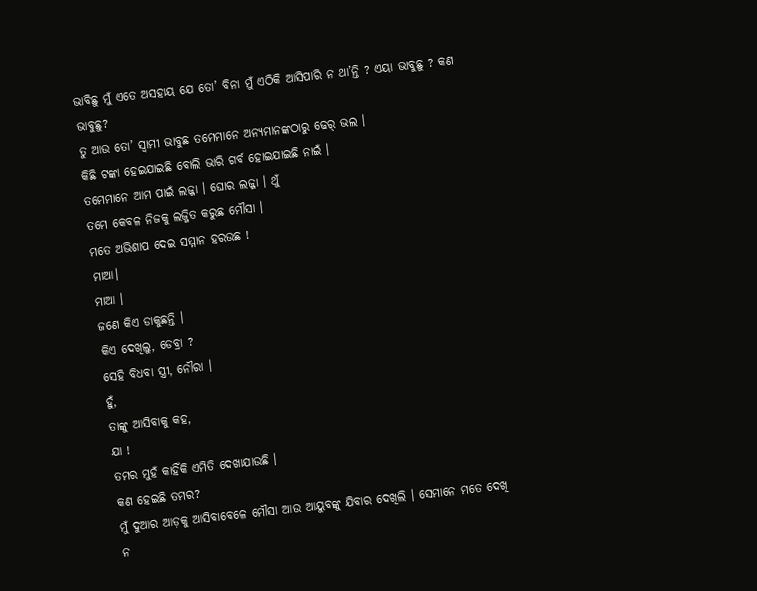ଭାବିଛୁ ମୁଁ ଏତେ ଅସହାୟ ଯେ ତୋ’ ବିନା ମୁଁ ଏଠିକି ଆସିପାରି ନ ଥା’ନ୍ତି ? ଏୟା ଭାବୁଛୁ ? କଣ ଭାବୁଛୁ?
ତୁ ଆଉ ତୋ’ ସ୍ୱାମୀ ଭାବୁଛ ତମେମାନେ ଅନ୍ୟମାନଙ୍କଠାରୁ ଢେର୍ ଭଲ ।
କିଛି ଟଙ୍କା ହେଇଯାଇଛି ବୋଲି ଭାରି ଗର୍ବ ହୋଇଯାଇଛି ନାଇଁ ।
ତମେମାନେ ଆମ ପାଇଁ ଲଜ୍ଜା । ଘୋର ଲଜ୍ଜା । ଥୁଁ
ତମେ କେବଳ ନିଜକୁ ଲଜ୍ଜିତ କରୁଛ ମୌସା ।
ମତେ ଅଭିଶାପ ଦେଇ ସମ୍ମାନ ହରଉଛ !
ମାଆ।
ମାଆ ।
ଜଣେ କିଏ ଡାକୁଛନ୍ତି ।
କିଏ ଦେଖିଲୁ, ଡେବ୍ରା ?
ସେହି ବିଧବା ସ୍ତ୍ରୀ, ନୌରା ।
ହୁଁ,
ତାଙ୍କୁ ଆସିବାକୁ କହ,
ଯା !
ତମର ମୁହଁ କାହିଁକି ଏମିତି ଦେଖାଯାଉଛି ।
କଣ ହେଇଛି ତମର?
ମୁଁ ଦୁଆର ଆଡ଼କୁ ଆସିବାବେଳେ ମୌସା ଆଉ ଆୟୁବଙ୍କୁ ଯିବାର ଦେଖିଲି । ସେମାନେ ମତେ ଦେଖି ନ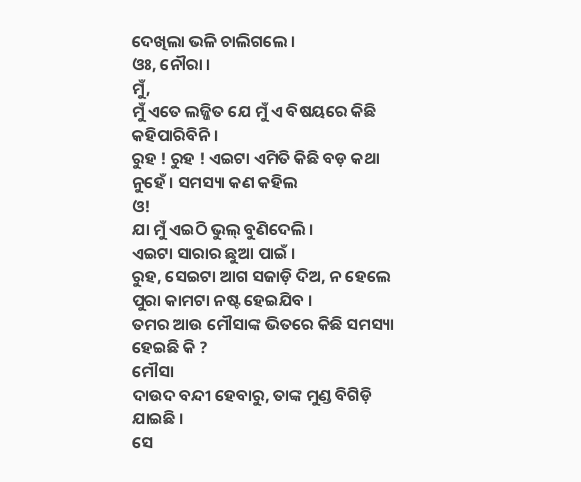ଦେଖିଲା ଭଳି ଚାଲିଗଲେ ।
ଓଃ, ନୌରା ।
ମୁଁ,
ମୁଁ ଏତେ ଲଜ୍ଜିତ ଯେ ମୁଁ ଏ ବିଷୟରେ କିଛି କହିପାରିବିନି ।
ରୁହ ! ରୁହ ! ଏଇଟା ଏମିତି କିଛି ବଡ଼ କଥା ନୁହେଁ । ସମସ୍ୟା କଣ କହିଲ
ଓ!
ଯା ମୁଁ ଏଇଠି ଭୁଲ୍ ବୁଣିଦେଲି ।
ଏଇଟା ସାରାର ଛୁଆ ପାଇଁ ।
ରୁହ, ସେଇଟା ଆଗ ସଜାଡ଼ି ଦିଅ, ନ ହେଲେ ପୁରା କାମଟା ନଷ୍ଟ ହେଇଯିବ ।
ତମର ଆଉ ମୌସାଙ୍କ ଭିତରେ କିଛି ସମସ୍ୟା ହେଇଛି କି ?
ମୌସା
ଦାଉଦ ବନ୍ଦୀ ହେବାରୁ, ତାଙ୍କ ମୁଣ୍ଡ ବିଗିଡ଼ି ଯାଇଛି ।
ସେ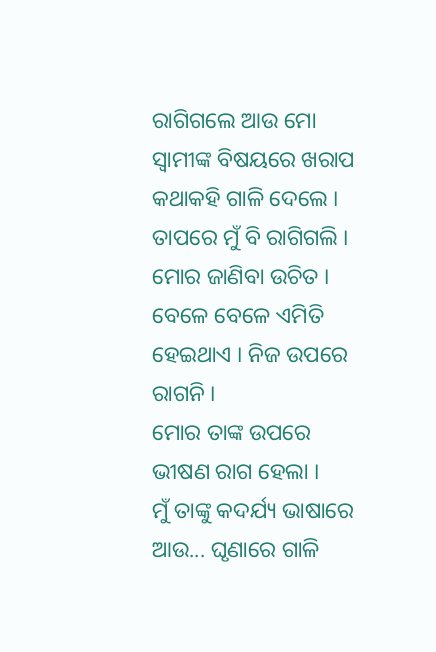ରାଗିଗଲେ ଆଉ ମୋ ସ୍ୱାମୀଙ୍କ ବିଷୟରେ ଖରାପ କଥାକହି ଗାଳି ଦେଲେ ।
ତାପରେ ମୁଁ ବି ରାଗିଗଲି ।
ମୋର ଜାଣିବା ଉଚିତ ।
ବେଳେ ବେଳେ ଏମିତି ହେଇଥାଏ । ନିଜ ଉପରେ ରାଗନି ।
ମୋର ତାଙ୍କ ଉପରେ ଭୀଷଣ ରାଗ ହେଲା ।
ମୁଁ ତାଙ୍କୁ କଦର୍ଯ୍ୟ ଭାଷାରେ ଆଉ... ଘୃଣାରେ ଗାଳି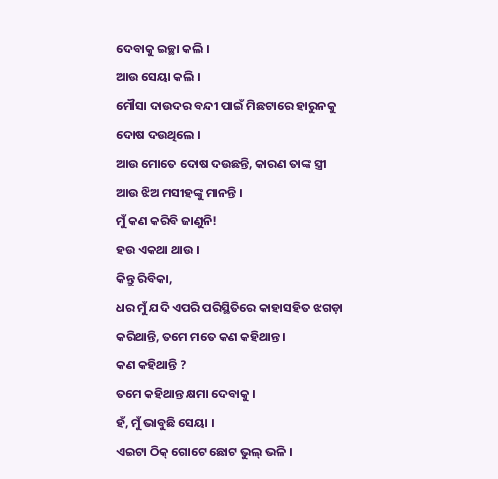ଦେବାକୁ ଇଚ୍ଛା କଲି ।
ଆଉ ସେୟା କଲି ।
ମୌସା ଦାଉଦର ବନ୍ଦୀ ପାଇଁ ମିଛଟାରେ ହାରୁନକୁ ଦୋଷ ଦଉଥିଲେ ।
ଆଉ ମୋତେ ଦୋଷ ଦଉଛନ୍ତି, କାରଣ ତାଙ୍କ ସ୍ତ୍ରୀ ଆଉ ଝିଅ ମସୀହଙ୍କୁ ମାନନ୍ତି ।
ମୁଁ କଣ କରିବି ଜାଣୁନି!
ହଉ ଏକଥା ଥାଉ ।
କିନ୍ତୁ ରିବିକା,
ଧର ମୁଁ ଯଦି ଏପରି ପରିସ୍ଥିତିରେ କାହାସହିତ ଝଗଡ଼ା କରିଥାନ୍ତି, ତମେ ମତେ କଣ କହିଥାନ୍ତ ।
କଣ କହିଥାନ୍ତି ?
ତମେ କହିଥାନ୍ତ କ୍ଷମା ଦେବାକୁ ।
ହଁ, ମୁଁ ଭାବୁଛି ସେୟା ।
ଏଇଟା ଠିକ୍ ଗୋଟେ ଛୋଟ ଭୁଲ୍ ଭଳି ।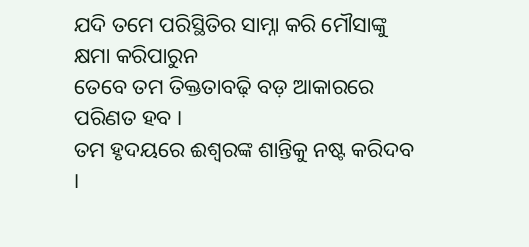ଯଦି ତମେ ପରିସ୍ଥିତିର ସାମ୍ନା କରି ମୌସାଙ୍କୁ କ୍ଷମା କରିପାରୁନ
ତେବେ ତମ ତିକ୍ତତାବଢ଼ି ବଡ଼ ଆକାରରେ ପରିଣତ ହବ ।
ତମ ହୃଦୟରେ ଈଶ୍ୱରଙ୍କ ଶାନ୍ତିକୁ ନଷ୍ଟ କରିଦବ ।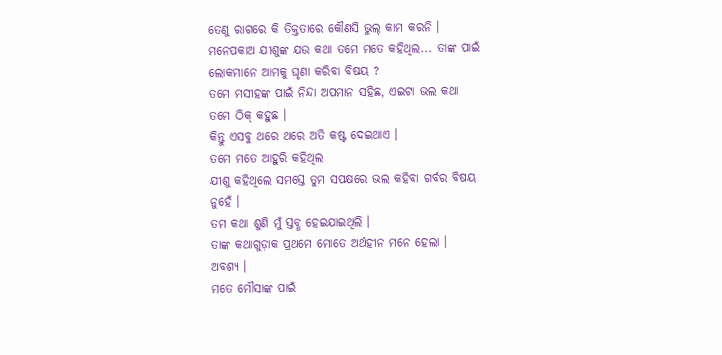ତେଣୁ ରାଗରେ କି ତିକ୍ତତାରେ କୌଣସି ଭୁଲ୍ କାମ କରନି ।
ମନେପକାଅ ଯୀଶୁଙ୍କ ଯଉ କଥା ତମେ ମତେ କହିଥିଲ... ତାଙ୍କ ପାଇଁ ଲୋକମାନେ ଆମକୁ ଘୃଣା କରିବା ବିଷୟ ?
ତମେ ମସୀହଙ୍କ ପାଇଁ ନିନ୍ଦା ଅପମାନ ସହିଛ, ଏଇଟା ଭଲ କଥା
ତମେ ଠିକ୍ କହୁଛ ।
କିନ୍ତୁ ଏସବୁ ଥରେ ଥରେ ଅତି କଷ୍ଟ ଦେଇଥାଏ ।
ତମେ ମତେ ଆହୁରି କହିଥିଲ
ଯୀଶୁ କହିଥିଲେ ସମସ୍ତେ ତୁମ ସପକ୍ଷରେ ଭଲ କହିବା ଗର୍ବର ବିଷୟ ନୁହେଁ ।
ତମ କଥା ଶୁଣି ମୁଁ ସ୍ତବ୍ଧ ହେଇଯାଇଥିଲି ।
ତାଙ୍କ କଥାଗୁଡ଼ାକ ପ୍ରଥମେ ମୋତେ ଅର୍ଥହୀନ ମନେ ହେଲା ।
ଅବଶ୍ୟ ।
ମତେ ମୌସାଙ୍କ ପାଇଁ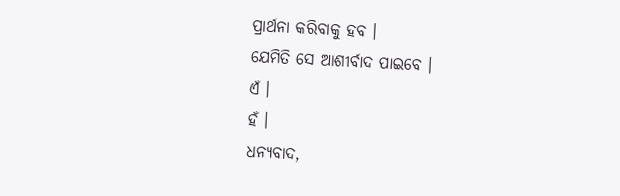ପ୍ରାର୍ଥନା କରିବାକୁ ହବ ।
ଯେମିତି ସେ ଆଶୀର୍ବାଦ ପାଇବେ ।
ଏଁ ।
ହଁ ।
ଧନ୍ୟବାଦ,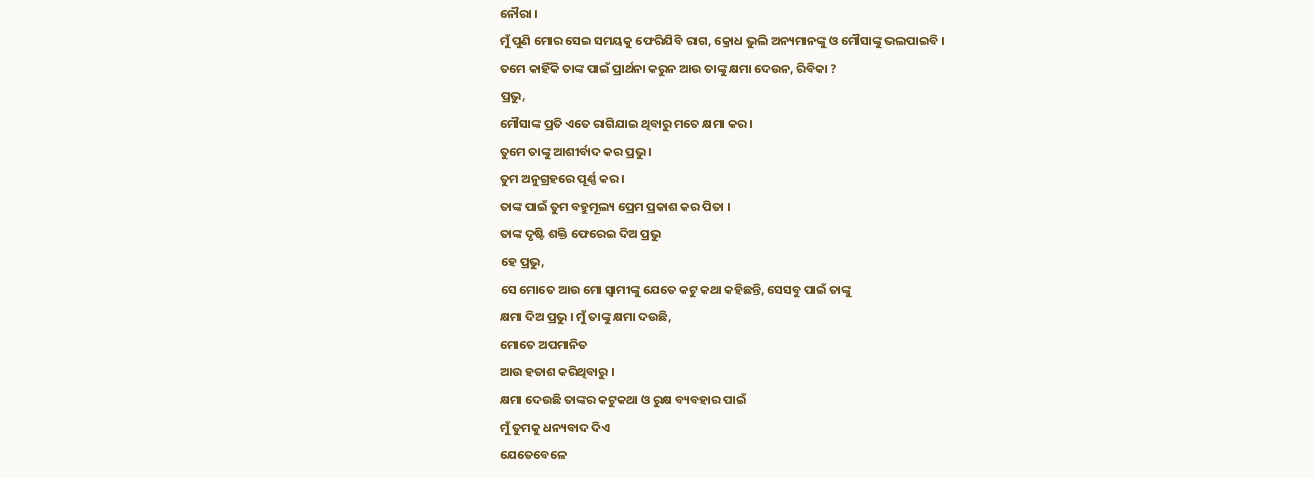ନୌରା ।
ମୁଁ ପୁଣି ମୋର ସେଇ ସମୟକୁ ଫେରିଯିବି ରାଗ, କ୍ରୋଧ ଭୁଲି ଅନ୍ୟମାନଙ୍କୁ ଓ ମୌସାଙ୍କୁ ଭଲପାଇବି ।
ତମେ କାହିଁକି ତାଙ୍କ ପାଇଁ ପ୍ରାର୍ଥନା କରୁନ ଆଉ ତାଙ୍କୁ କ୍ଷମା ଦେଉନ, ରିବିକା ?
ପ୍ରଭୁ,
ମୌସାଙ୍କ ପ୍ରତି ଏତେ ରାଗିଯାଇ ଥିବାରୁ ମତେ କ୍ଷମା କର ।
ତୁମେ ତାଙ୍କୁ ଆଶୀର୍ବାଦ କର ପ୍ରଭୁ ।
ତୁମ ଅନୁଗ୍ରହରେ ପୂର୍ଣ୍ଣ କର ।
ତାଙ୍କ ପାଇଁ ତୁମ ବହୁମୂଲ୍ୟ ପ୍ରେମ ପ୍ରକାଶ କର ପିତା ।
ତାଙ୍କ ଦୃଷ୍ଟି ଶକ୍ତି ଫେରେଇ ଦିଅ ପ୍ରଭୁ
ହେ ପ୍ରଭୁ,
ସେ ମୋତେ ଆଉ ମୋ ସ୍ୱାମୀଙ୍କୁ ଯେତେ କଟୁ କଥା କହିଛନ୍ତି, ସେସବୁ ପାଇଁ ତାଙ୍କୁ
କ୍ଷମା ଦିଅ ପ୍ରଭୁ । ମୁଁ ତାଙ୍କୁ କ୍ଷମା ଦଉଛି,
ମୋତେ ଅପମାନିତ
ଆଉ ହତାଶ କରିଥିବାରୁ ।
କ୍ଷମା ଦେଉଛି ତାଙ୍କର କଟୁକଥା ଓ ରୁକ୍ଷ ବ୍ୟବହାର ପାଇଁ
ମୁଁ ତୁମକୁ ଧନ୍ୟବାଦ ଦିଏ
ଯେତେବେଳେ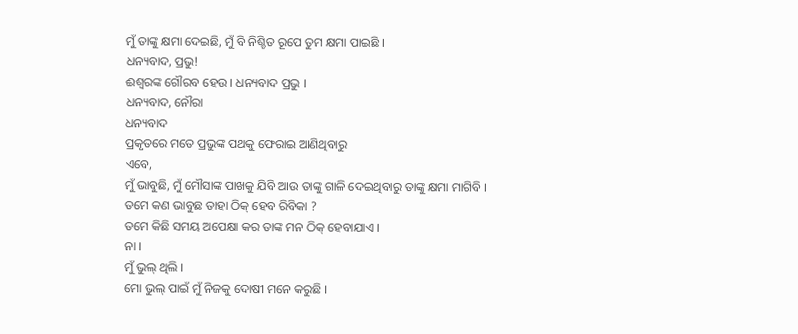ମୁଁ ତାଙ୍କୁ କ୍ଷମା ଦେଇଛି, ମୁଁ ବି ନିଶ୍ଚିତ ରୂପେ ତୁମ କ୍ଷମା ପାଇଛି ।
ଧନ୍ୟବାଦ, ପ୍ରଭୁ!
ଈଶ୍ୱରଙ୍କ ଗୌରବ ହେଉ । ଧନ୍ୟବାଦ ପ୍ରଭୁ ।
ଧନ୍ୟବାଦ, ନୌରା
ଧନ୍ୟବାଦ
ପ୍ରକୃତରେ ମତେ ପ୍ରଭୁଙ୍କ ପଥକୁ ଫେରାଇ ଆଣିଥିବାରୁ
ଏବେ,
ମୁଁ ଭାବୁଛି, ମୁଁ ମୌସାଙ୍କ ପାଖକୁ ଯିବି ଆଉ ତାଙ୍କୁ ଗାଳି ଦେଇଥିବାରୁ ତାଙ୍କୁ କ୍ଷମା ମାଗିବି ।
ତମେ କଣ ଭାବୁଛ ତାହା ଠିକ୍ ହେବ ରିବିକା ?
ତମେ କିଛି ସମୟ ଅପେକ୍ଷା କର ତାଙ୍କ ମନ ଠିକ୍ ହେବାଯାଏ ।
ନା ।
ମୁଁ ଭୁଲ୍ ଥିଲି ।
ମୋ ଭୁଲ୍ ପାଇଁ ମୁଁ ନିଜକୁ ଦୋଷୀ ମନେ କରୁଛି ।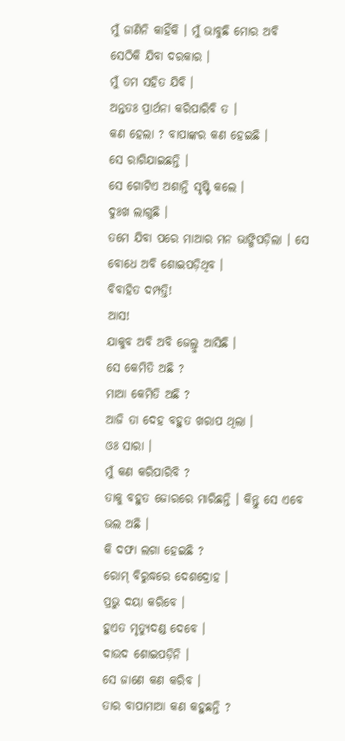ମୁଁ ଜାଣିନି କାହିଁକି । ମୁଁ ଭାବୁଛି ମୋର ଅବି ସେଠିକି ଯିବା ଦରକାର ।
ମୁଁ ତମ ସହିତ ଯିବି ।
ଅନ୍ତତଃ ପ୍ରାର୍ଥନା କରିପାରିବି ତ ।
କଣ ହେଲା ? ବାପାଙ୍କର କଣ ହେଇଛି ।
ସେ ରାଗିଯାଇଛନ୍ତି ।
ସେ ଗୋଟିଏ ଅଶାନ୍ତି ସୃଷ୍ଟି କଲେ ।
ଦୁଃଖ ଲାଗୁଛି ।
ତମେ ଯିବା ପରେ ମାଆର ମନ ଭାଙ୍ଗିପଡ଼ିଲା । ସେ ବୋଧେ ଅବି ଶୋଇପଡ଼ିଥିବ ।
ବିବାହିତ ଦମ୍ପତ୍ତି!
ଆସ!
ଯାକୁବ ଅବି ଅବି ଜେଲ୍ରୁ ଆସିଛି ।
ସେ କେମିତି ଅଛି ?
ମାଆ କେମିତି ଅଛି ?
ଆଜି ତା ଦେହ ବହୁତ ଖରାପ ଥିଲା ।
ଓଃ ସାରା ।
ମୁଁ କଣ କରିପାରିବି ?
ତାକୁ ବହୁତ ଜୋରରେ ମାରିଛନ୍ତି । କିନ୍ତୁ ସେ ଏବେ ଭଲ ଅଛି ।
କି ଦଫା ଲଗା ହେଇଛି ?
ରୋମ୍ ବିରୁଦ୍ଧରେ ଦେଶଦ୍ରୋହ ।
ପ୍ରଭୁ ଦୟା କରିବେ ।
ହୁଏତ ମୃତ୍ୟୁଦଣ୍ଡ ଦେବେ ।
ଦାଉଦ ଶୋଇପଡ଼ିନି ।
ସେ ଜାଣେ କଣ କରିବ ।
ତାର ବାପାମାଆ କଣ କହୁଛନ୍ତି ?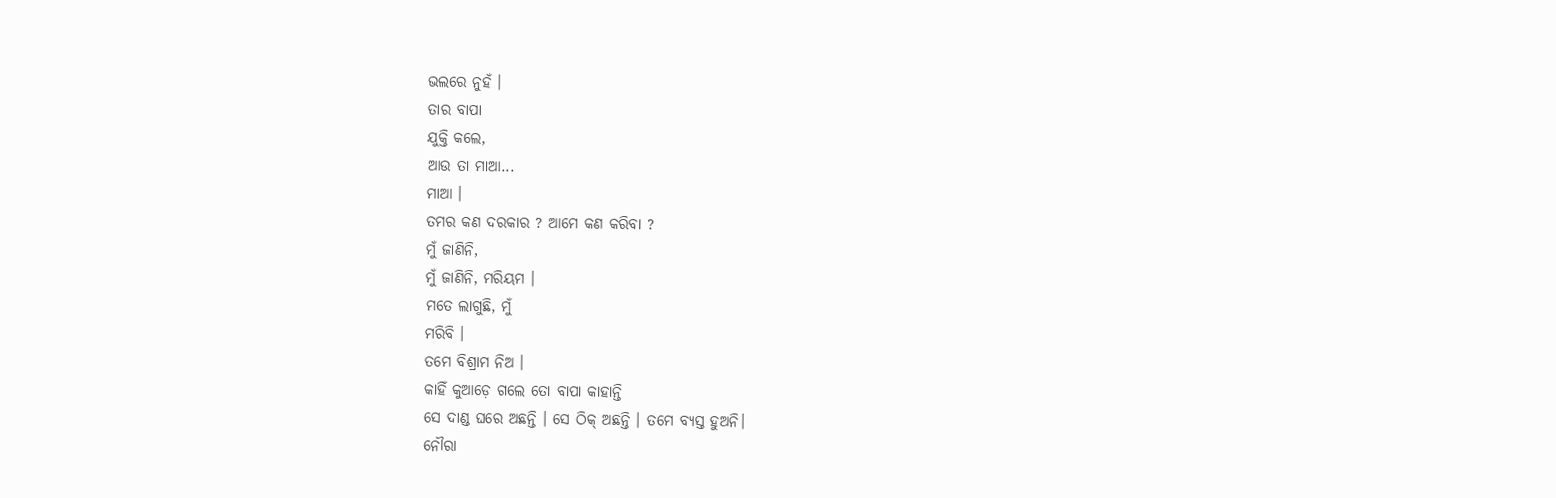ଭଲରେ ନୁହଁ ।
ତାର ବାପା
ଯୁକ୍ତି କଲେ,
ଆଉ ତା ମାଆ...
ମାଆ ।
ତମର କଣ ଦରକାର ? ଆମେ କଣ କରିବା ?
ମୁଁ ଜାଣିନି,
ମୁଁ ଜାଣିନି, ମରିୟମ ।
ମତେ ଲାଗୁଛି, ମୁଁ
ମରିବି ।
ତମେ ବିଶ୍ରାମ ନିଅ ।
କାହିଁ କୁଆଡ଼େ ଗଲେ ତୋ ବାପା କାହାନ୍ତି
ସେ ଦାଣ୍ଡ ଘରେ ଅଛନ୍ତି । ସେ ଠିକ୍ ଅଛନ୍ତି । ତମେ ବ୍ୟସ୍ତ ହୁଅନି।
ନୌରା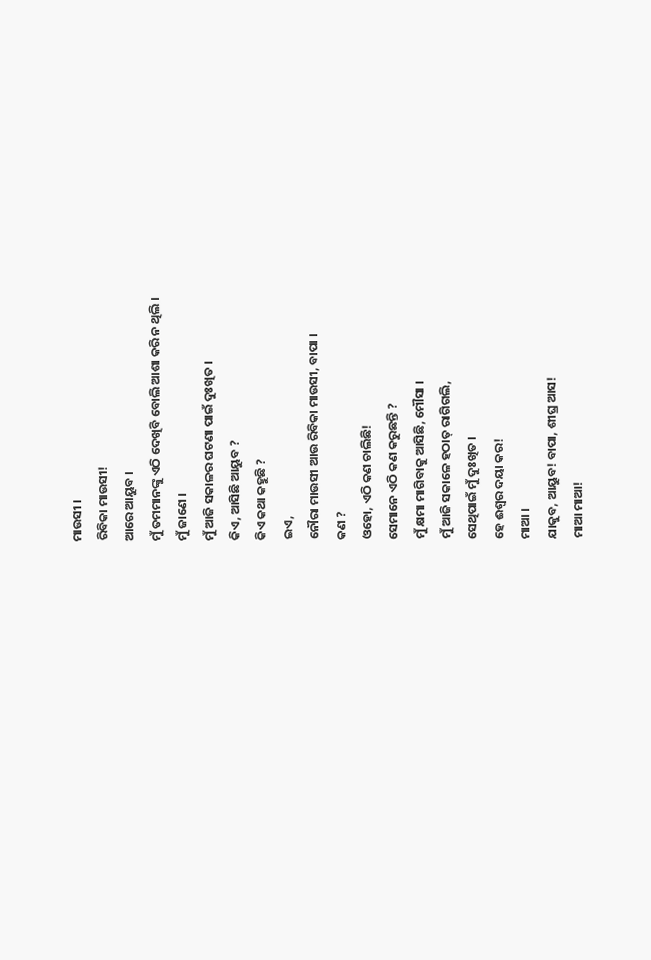ମାଉସୀ ।
ରିବିକା ମାଉସୀ!
ଆରେ ଆୟୁବ ।
ମୁଁ ତମମାନଙ୍କୁ ଏଠି ଦେଖିବି ବୋଲି ଆଶା କରି ନ ଥିଲି ।
ମୁଁ ଜାଣେ ।
ମୁଁ ଆଜି ସକାଳର ଘଟଣା ପାଇଁ ଦୁଃଖିତ ।
କିଏ, ଆସିଛି ଆୟୁବ ?
କିଏ କଥା କହୁଛି ?
ଇଏ,
ନୌରା ମାଉସୀ ଆଉ ରିବିକା ମାଉସୀ, ବାପା ।
କଣ ?
ଓହୋ, ଏଠି କଣ ଚାଲିଛି!
ସେମାନେ ଏଠି କଣ କରୁଛନ୍ତି ?
ମୁଁ କ୍ଷମା ମାଗିବାକୁ ଆସିଛି, ମୌସା ।
ମୁଁ ଆଜି ସକାଳେ ହଠାତ୍ ରାଗିଗଲି,
ସେଥିପାଇଁ ମୁଁ ଦୁଃଖିତ ।
ହେ ଈଶ୍ୱର ଦୟା କର!
ମାଆ ।
ଯାକୁବ, ଆୟୁବ! ବାପା, ଶୀଘ୍ର ଆସ!
ମାଆ ମାଆ!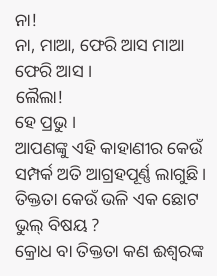ନା!
ନା, ମାଆ, ଫେରି ଆସ ମାଆ ଫେରି ଆସ ।
ଲୈଲା!
ହେ ପ୍ରଭୁ ।
ଆପଣଙ୍କୁ ଏହି କାହାଣୀର କେଉଁ ସମ୍ପର୍କ ଅତି ଆଗ୍ରହପୂର୍ଣ୍ଣ ଲାଗୁଛି ।
ତିକ୍ତତା କେଉଁ ଭଳି ଏକ ଛୋଟ ଭୁଲ୍ ବିଷୟ ?
କ୍ରୋଧ ବା ତିକ୍ତତା କଣ ଈଶ୍ୱରଙ୍କ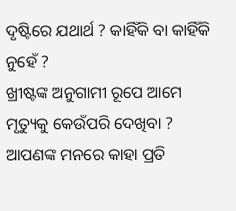ଦୃଷ୍ଟିରେ ଯଥାର୍ଥ ? କାହିଁକି ବା କାହିଁକି ନୁହେଁ ?
ଖ୍ରୀଷ୍ଟଙ୍କ ଅନୁଗାମୀ ରୂପେ ଆମେ ମୃତ୍ୟୁକୁ କେଉଁପରି ଦେଖିବା ?
ଆପଣଙ୍କ ମନରେ କାହା ପ୍ରତି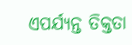ଏପର୍ଯ୍ୟନ୍ତ ତିକ୍ତତା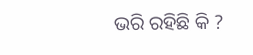ଭରି ରହିଛି କି ?